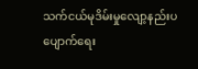သက်ငယ်မုဒိမ်းမှုလျော့နည်းပပျောက်ရေး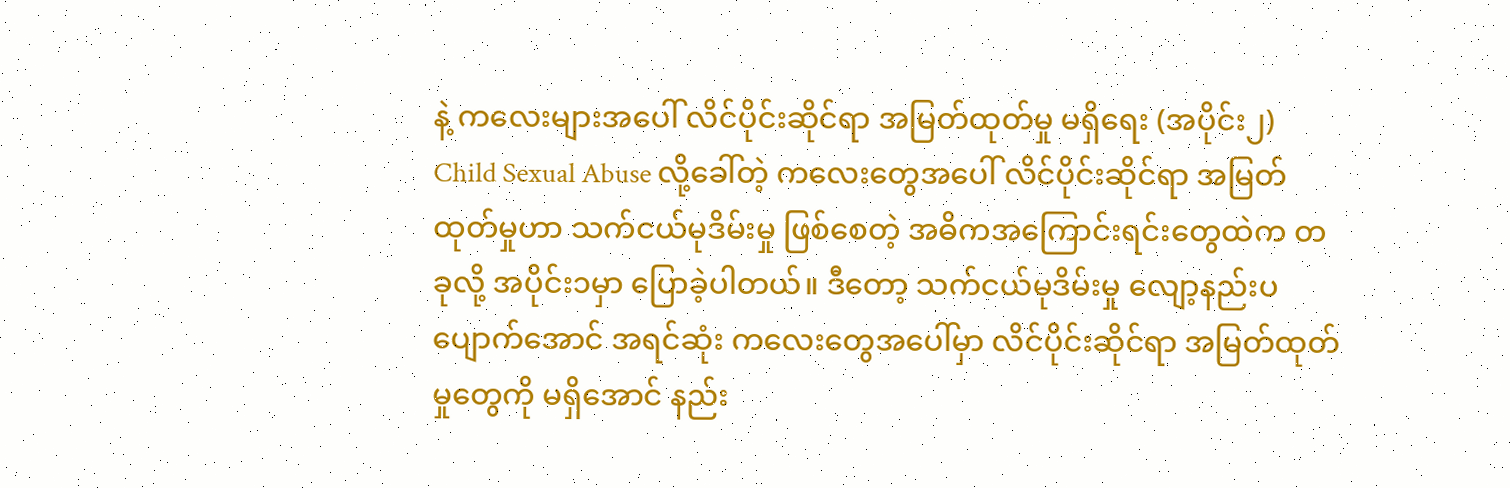နဲ့ ကလေးများအပေါ် လိင်ပိုင်းဆိုင်ရာ အမြတ်ထုတ်မှု မရှိရေး (အပိုင်း၂)
Child Sexual Abuse လို့ခေါ်တဲ့ ကလေးတွေအပေါ် လိင်ပိုင်းဆိုင်ရာ အမြတ်ထုတ်မှုဟာ သက်ငယ်မုဒိမ်းမှု ဖြစ်စေတဲ့ အဓိကအကြောင်းရင်းတွေထဲက တခုလို့ အပိုင်း၁မှာ ပြောခဲ့ပါတယ်။ ဒီတော့ သက်ငယ်မုဒိမ်းမှု လျော့နည်းပပျောက်အောင် အရင်ဆုံး ကလေးတွေအပေါ်မှာ လိင်ပိုင်းဆိုင်ရာ အမြတ်ထုတ်မှုတွေကို မရှိအောင် နည်း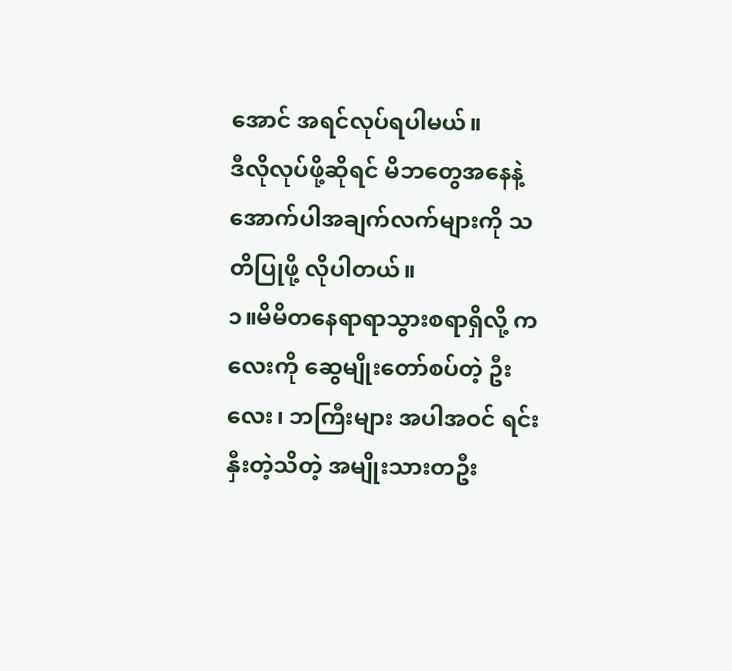အောင် အရင်လုပ်ရပါမယ်။
ဒီလိုလုပ်ဖို့ဆိုရင် မိဘတွေအနေနဲ့ အောက်ပါအချက်လက်များကို သတိပြုဖို့ လိုပါတယ်။
၁။မိမိတနေရာရာသွားစရာရှိလို့ ကလေးကို ဆွေမျိုးတော်စပ်တဲ့ ဦးလေး၊ ဘကြီးများ အပါအဝင် ရင်းနှီးတဲ့သိတဲ့ အမျိုးသားတဦး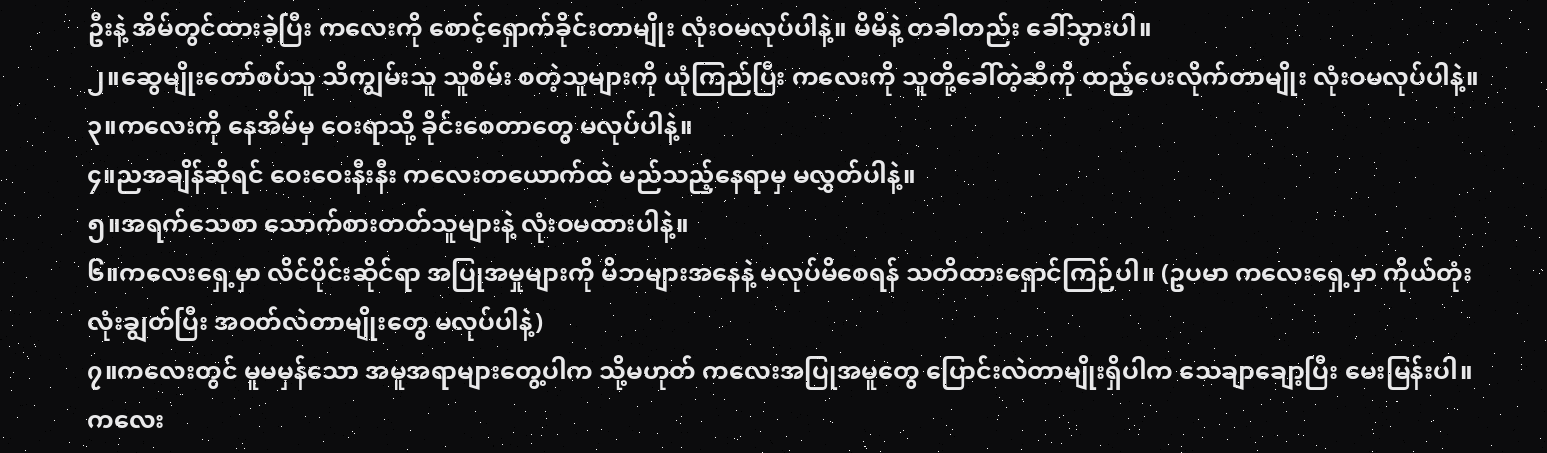ဦးနဲ့ အိမ်တွင်ထားခဲ့ပြီး ကလေးကို စောင့်ရှောက်ခိုင်းတာမျိုး လုံးဝမလုပ်ပါနဲ့။ မိမိနဲ့ တခါတည်း ခေါ်သွားပါ။
၂။ဆွေမျိုးတော်စပ်သူ သိကျွမ်းသူ သူစိမ်း စတဲ့သူများကို ယုံကြည်ပြီး ကလေးကို သူတို့ခေါ်တဲ့ဆီကို ထည့်ပေးလိုက်တာမျိုး လုံးဝမလုပ်ပါနဲ့။
၃။ကလေးကို နေအိမ်မှ ဝေးရာသို့ ခိုင်းစေတာတွေ မလုပ်ပါနဲ့။
၄။ညအချိန်ဆိုရင် ဝေးဝေးနီးနီး ကလေးတယောက်ထဲ မည်သည့်နေရာမှ မလွှတ်ပါနဲ့။
၅။အရက်သေစာ သောက်စားတတ်သူများနဲ့ လုံးဝမထားပါနဲ့။
၆။ကလေးရှေ့မှာ လိင်ပိုင်းဆိုင်ရာ အပြုအမှုများကို မိဘများအနေနဲ့ မလုပ်မိစေရန် သတိထားရှောင်ကြဉ်ပါ။ (ဥပမာ ကလေးရှေ့မှာ ကိုယ်တုံးလုံးချွတ်ပြီး အဝတ်လဲတာမျိုးတွေ မလုပ်ပါနဲ့)
၇။ကလေးတွင် မူမမှန်သော အမူအရာများတွေ့ပါက သို့မဟုတ် ကလေးအပြုအမူတွေ ပြောင်းလဲတာမျိုးရှိပါက သေချာချော့ပြီး မေးမြန်းပါ။
ကလေး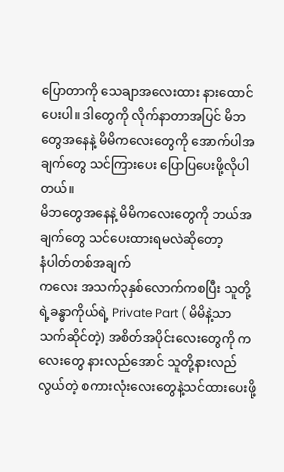ပြောတာကို သေချာအလေးထား နားထောင်ပေးပါ။ ဒါတွေကို လိုက်နာတာအပြင် မိဘတွေအနေနဲ့ မိမိကလေးတွေကို အောက်ပါအချက်တွေ သင်ကြားပေး ပြောပြပေးဖို့လိုပါတယ်။
မိဘတွေအနေနဲ့ မိမိကလေးတွေကို ဘယ်အချက်တွေ သင်ပေးထားရမလဲဆိုတော့
နံပါတ်တစ်အချက်
ကလေး အသက်၃နှစ်လောက်ကစပြီး သူတို့ရဲ့ခန္ဓာကိုယ်ရဲ့ Private Part ( မိမိနဲ့သာ သက်ဆိုင်တဲ့) အစိတ်အပိုင်းလေးတွေကို ကလေးတွေ နားလည်အောင် သူတို့နားလည်လွယ်တဲ့ စကားလုံးလေးတွေနဲ့သင်ထားပေးဖို့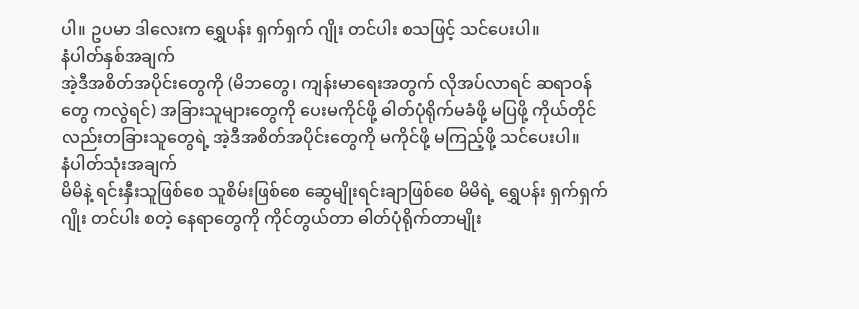ပါ။ ဥပမာ ဒါလေးက ရွှေပန်း ရှက်ရှက် ဂျိုး တင်ပါး စသဖြင့် သင်ပေးပါ။
နံပါတ်နှစ်အချက်
အဲ့ဒီအစိတ်အပိုင်းတွေကို (မိဘတွေ၊ ကျန်းမာရေးအတွက် လိုအပ်လာရင် ဆရာဝန်တွေ ကလွဲရင်) အခြားသူများတွေကို ပေးမကိုင်ဖို့ ဓါတ်ပုံရိုက်မခံဖို့ မပြဖို့ ကိုယ်တိုင်လည်းတခြားသူတွေရဲ့ အဲ့ဒီအစိတ်အပိုင်းတွေကို မကိုင်ဖို့ မကြည့်ဖို့ သင်ပေးပါ။
နံပါတ်သုံးအချက်
မိမိနဲ့ ရင်းနှီးသူဖြစ်စေ သူစိမ်းဖြစ်စေ ဆွေမျိုးရင်းချာဖြစ်စေ မိမိရဲ့ ရွှေပန်း ရှက်ရှက် ဂျိုး တင်ပါး စတဲ့ နေရာတွေကို ကိုင်တွယ်တာ ဓါတ်ပုံရိုက်တာမျိုး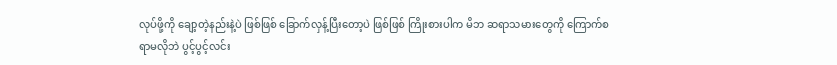လုပ်ဖို့ကို ချော့တဲ့နည်းနဲ့ပဲ ဖြစ်ဖြစ် ခြောက်လှန့်ပြီးတော့ပဲ ဖြစ်ဖြစ် ကြိုးစားပါက မိဘ ဆရာသမားတွေကို ကြောက်စရာမလိုဘဲ ပွင့်ပွင့်လင်း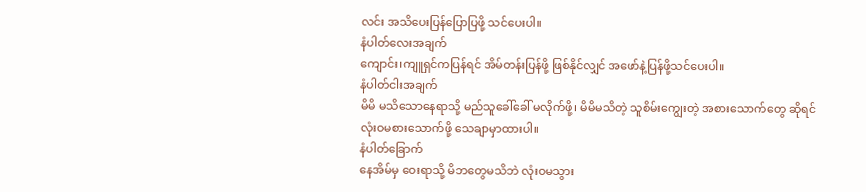လင်း အသိပေးပြန်ပြောပြဖို့ သင်ပေးပါ။
နံပါတ်လေးအချက်
ကျောင်း၊ကျူရှင်ကပြန်ရင် အိမ်တန်းပြန်ဖို့ ဖြစ်နိုင်လျှင် အဖော်နဲ့ပြန်ဖို့သင်ပေးပါ။
နံပါတ်ငါးအချက်
မိမိ မသိသောနေရာသို့ မည်သူခေါ်ခေါ် မလိုက်ဖို့၊ မိမိမသိတဲ့ သူစိမ်းကျွေးတဲ့ အစားသောက်တွေ ဆိုရင် လုံးဝမစားသောက်ဖို့ သေချာမှာထားပါ။
နံပါတ်ခြောက်
နေအိမ်မှ ဝေးရာသို့ မိဘတွေမသိဘဲ လုံးဝမသွား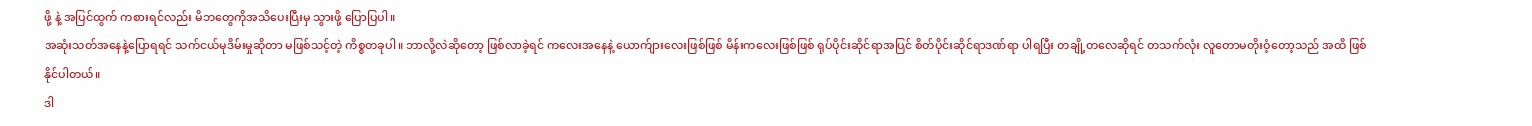ဖို့ နဲ့ အပြင်ထွက် ကစားရင်လည်း မိဘတွေကိုအသိပေးပြီးမှ သွားဖို့ ပြောပြပါ။
အဆုံးသတ်အနေနဲ့ပြောရရင် သက်ငယ်မုဒိမ်းမှုဆိုတာ မဖြစ်သင့်တဲ့ ကိစ္စတခုပါ။ ဘာလို့လဲဆိုတော့ ဖြစ်လာခဲ့ရင် ကလေးအနေနဲ့ ယောက်ျားလေးဖြစ်ဖြစ် မိန်းကလေးဖြစ်ဖြစ် ရုပ်ပိုင်းဆိုင်ရာအပြင် စိတ်ပိုင်းဆိုင်ရာဒဏ်ရာ ပါရပြီး တချို့တလေဆိုရင် တသက်လုံး လူတောမတိုးဝံ့တော့သည် အထိ ဖြစ်နိုင်ပါတယ်။
ဒါ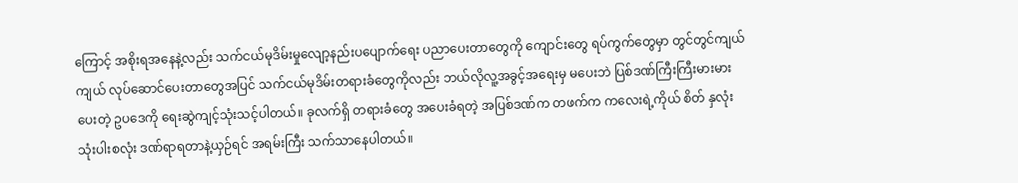ကြောင့် အစိုးရအနေနဲ့လည်း သက်ငယ်မုဒိမ်းမှုလျော့နည်းပပျောက်ရေး ပညာပေးတာတွေကို ကျောင်းတွေ ရပ်ကွက်တွေမှာ တွင်တွင်ကျယ်ကျယ် လုပ်ဆောင်ပေးတာတွေအပြင် သက်ငယ်မုဒိမ်းတရားခံတွေကိုလည်း ဘယ်လိုလူ့အခွင့်အရေးမှ မပေးဘဲ ပြစ်ဒဏ်ကြီးကြီးမားမားပေးတဲ့ ဥပဒေကို ရေးဆွဲကျင့်သုံးသင့်ပါတယ်။ ခုလက်ရှိ တရားခံတွေ အပေးခံရတဲ့ အပြစ်ဒဏ်က တဖက်က ကလေးရဲ့ကိုယ် စိတ် နှလုံး သုံးပါးစလုံး ဒဏ်ရာရတာနဲ့ယှဉ်ရင် အရမ်းကြီး သက်သာနေပါတယ်။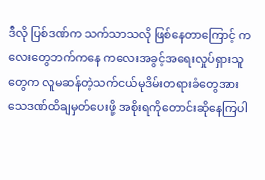ဒီလို ပြစ်ဒဏ်က သက်သာသလို ဖြစ်နေတာကြောင့် ကလေးတွေဘက်ကနေ ကလေးအခွင့်အရေးလှုပ်ရှားသူတွေက လူမဆန်တဲ့သက်ငယ်မုဒိမ်းတရားခံတွေအား သေဒဏ်ထိချမှတ်ပေးဖို့ အစိုးရကိုတောင်းဆိုနေကြပါ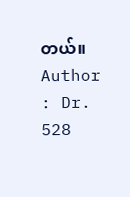တယ်။
Author : Dr. 528